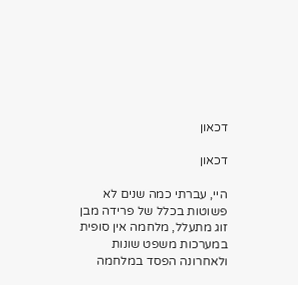דכאון

דכאון

היי, עברתי כמה שנים לא פשוטות בכלל של פרידה מבן זוג מתעלל, מלחמה אין סופית במערכות משפט שונות ולאחרונה הפסד במלחמה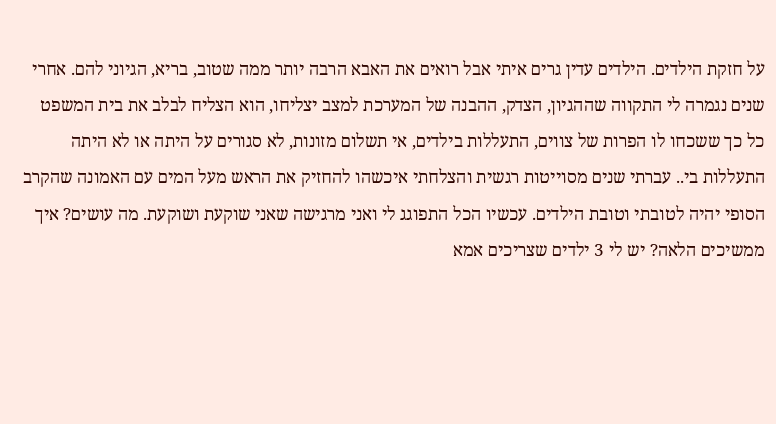על חזקת הילדים. הילדים עדין גרים איתי אבל רואים את האבא הרבה יותר ממה שטוב, בריא, הגיוני להם. אחרי שנים נגמרה לי התקווה שההגיון, הצדק, ההבנה של המערכת למצב יצליחו, הוא הצליח לבלב את בית המשפט כל כך ששכחו לו הפרות של צווים, התעללות בילדים, אי תשלום מזונות, לא סגורים על היתה או לא היתה התעללות בי.. עברתי שנים מסוייטות רגשית והצלחתי איכשהו להחזיק את הראש מעל המים עם האמונה שהקרב הסופי יהיה לטובתי וטובת הילדים. עכשיו הכל התפוגג לי ואני מרגישה שאני שוקעת ושוקעת. מה עושים? איך ממשיכים הלאה? יש לי 3 ילדים שצריכים אמא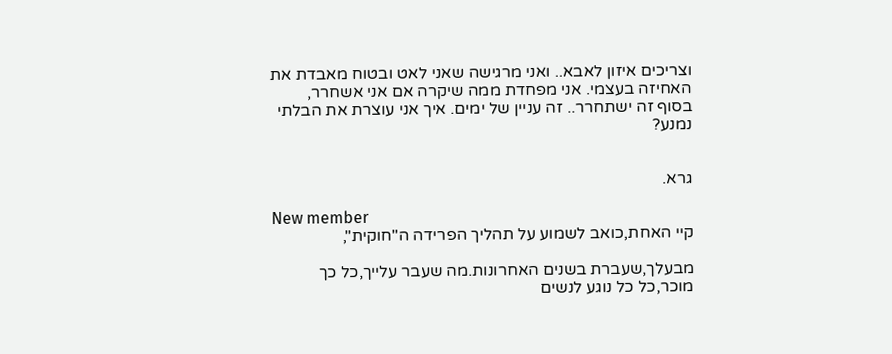וצריכים איזון לאבא.. ואני מרגישה שאני לאט ובטוח מאבדת את האחיזה בעצמי. אני מפחדת ממה שיקרה אם אני אשחרר, בסוף זה ישתחרר.. זה עניין של ימים. איך אני עוצרת את הבלתי נמנע?


גרא.

New member
קיי האחת,כואב לשמוע על תהליך הפרידה ה"חוקית",

מבעלך,שעברת בשנים האחרונות.מה שעבר עלייך,כל כך מוכר,כל כל נוגע לנשים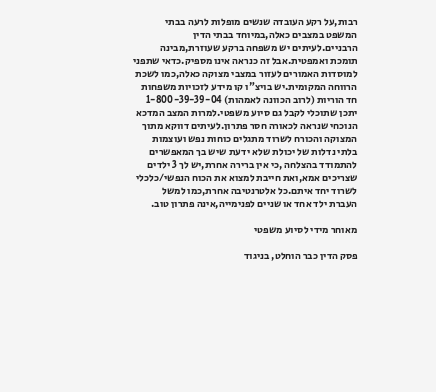רבות,על רקע העובדה שנשים מופלות לרעה בבתי המשפט במצבים כאלה,במיוחד בבתי הדין הרבניים.לעיתים יש משפחה ברקע שעוזרת,מבינה תומכת ואמפטית.אבל זה כנראה אינו מספיק.כדאי שתפני למוסדות האמורים לעזור במצבי מצוקה כאלה,כמו לשכת הרווחה המקומית.יש בויצ"ו קו מידע לזכויות משפחות חד הוריות (לרוב הכוונה לאמהות) 1-800-39-39-04 יתכן שתוכלי לקבל גם סיוע משפטי.למרות המצב המדכא הנוכחי שנראה לכאורה חסר פתרון.לעיתים דווקא מתוך המצוקה והכורח לשרוד מתגלים כוחות נפש ועוצמות בלתי נדלות של יכולת שלא ידעת שיש בך המאפשרים להתמודד בהצלחה ,כי אין ברירה אחרת,יש לך 3 ילדים שצריכים אמא,ואת חייבת למצוא את הכוח הנפשי/כלכלי לשרוד יחד איתם.כל אלטרנטיבה אחרת,כמו למשל העברת ילד אחד או שניים לפנימייה,אינה פתרון טוב.

מאוחר מידי לסיוע משפטי

פסק הדין כבר הוחלט, בניגוד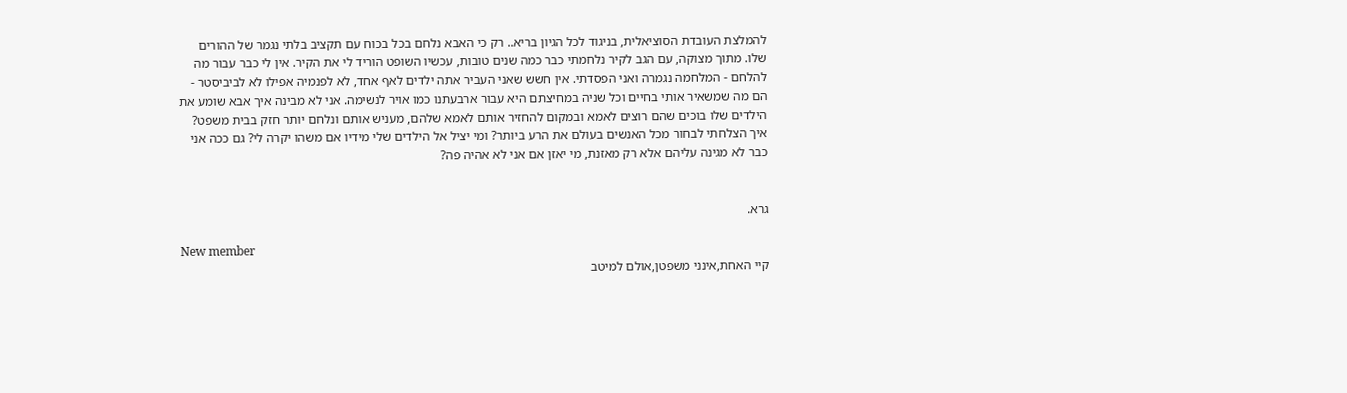להמלצת העובדת הסוציאלית, בניגוד לכל הגיון בריא.. רק כי האבא נלחם בכל בכוח עם תקציב בלתי נגמר של ההורים שלו. מתוך מצוקה, עם הגב לקיר נלחמתי כבר כמה שנים טובות, עכשיו השופט הוריד לי את הקיר. אין לי כבר עבור מה להלחם - המלחמה נגמרה ואני הפסדתי. אין חשש שאני העביר אתה ילדים לאף אחד, לא לפנמיה אפילו לא לביביסטר - הם מה שמשאיר אותי בחיים וכל שניה במחיצתם היא עבור ארבעתנו כמו אויר לנשימה. אני לא מבינה איך אבא שומע את הילדים שלו בוכים שהם רוצים לאמא ובמקום להחזיר אותם לאמא שלהם, מעניש אותם ונלחם יותר חזק בבית משפט? איך הצלחתי לבחור מכל האנשים בעולם את הרע ביותר? ומי יציל אל הילדים שלי מידיו אם משהו יקרה לי? גם ככה אני כבר לא מגינה עליהם אלא רק מאזנת, מי יאזן אם אני לא אהיה פה?


גרא.

New member
קיי האחת,אינני משפטן,אולם למיטב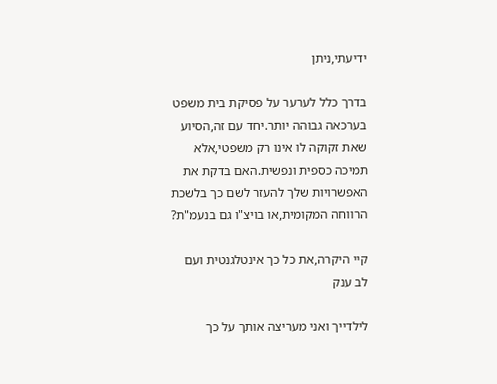ידיעתי,ניתן

בדרך כלל לערער על פסיקת בית משפט בערכאה גבוהה יותר.יחד עם זה,הסיוע שאת זקוקה לו אינו רק משפטי,אלא תמיכה כספית ונפשית.האם בדקת את האפשרויות שלך להעזר לשם כך בלשכת הרווחה המקומית,או בויצ"ו גם בנעמ"ת?

קיי היקרה,את כל כך אינטלגנטית ועם לב ענק

לילדייך ואני מעריצה אותך על כך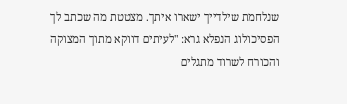שנלחמת שילדייך ישארו איתך. מצטטת מה שכתב לך הפסיכולוג הנפלא גרא: "לעיתים דווקא מתוך המצוקה והכורח לשרוד מתגלים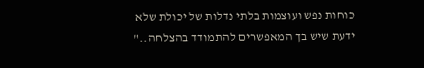כוחות נפש ועוצמות בלתי נדלות של יכולת שלא ידעת שיש בך המאפשרים להתמודד בהצלחה.."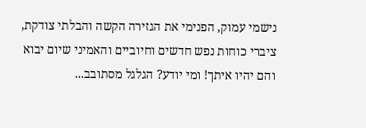נישמי עמוק, הפנימי את הגזירה הקשה והבלתי צודקת, ציברי כוחות נפש חדשים וחיוביים והאמיני שיום יבוא והם יהיו איתך! ומי יודע? הגלגל מסתובב...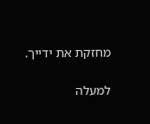מחזקת את ידייך.

למעלה